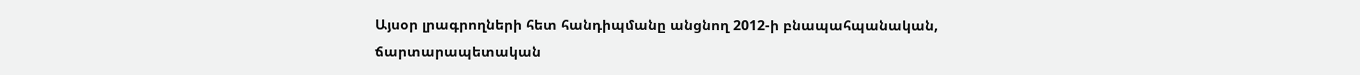Այսօր լրագրողների հետ հանդիպմանը անցնող 2012-ի բնապահպանական, ճարտարապետական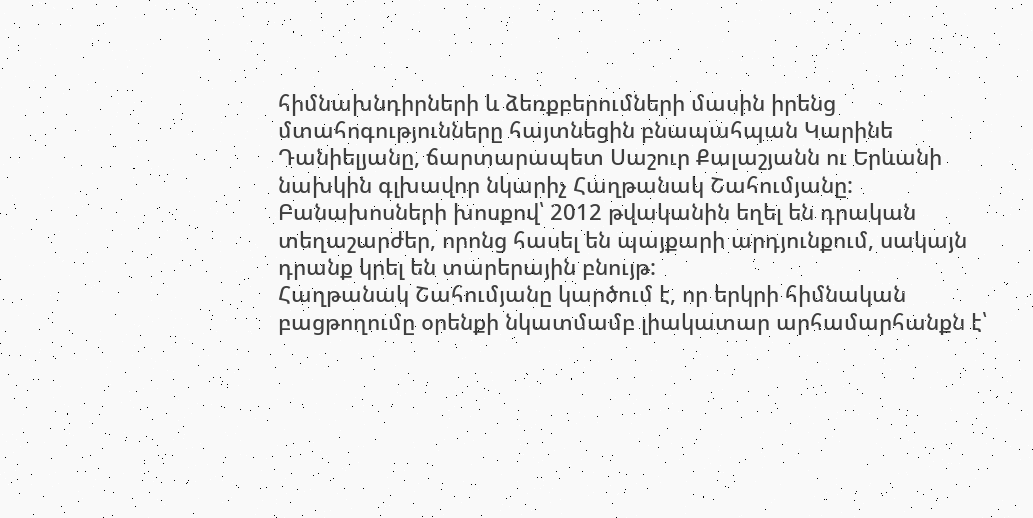հիմնախնդիրների և ձեռքբերումների մասին իրենց մտահոգությունները հայտնեցին բնապահպան Կարինե Դանիելյանը, ճարտարապետ Սաշուր Քալաշյանն ու Երևանի նախկին գլխավոր նկարիչ Հաղթանակ Շահումյանը:
Բանախոսների խոսքով՝ 2012 թվականին եղել են դրական տեղաշարժեր, որոնց հասել են պայքարի արդյունքում, սակայն դրանք կրել են տարերային բնույթ:
Հաղթանակ Շահումյանը կարծում է, որ երկրի հիմնական բացթողումը օրենքի նկատմամբ լիակատար արհամարհանքն է՝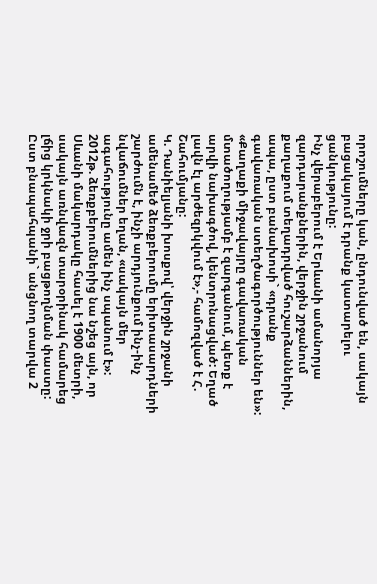որոշումները կան, ընդունված են, սակայն բացակայում է դրանք կատարելու ցանկությունը:
Ինչ վերաբերում է Երևանի ամանորյա զարդարանքներին, վերջին շրջանում քաղաքում տեղադրված հուշարձաններին, ապա, ըստ բանախոսի` «դրանք գավառական ստեղծագործություններ են»:
«Քաղաքի միջավայրը գավառական մտածողությամբ է զարգանում, պետք է արվի նախագծով, կենտրոնացված: Եղած լավն էլ արժեզրկվում է»,- համոզված է Հ. Շահումյանը:
Կ. Դանիելյանի խոսքով՝ վերջին շրջանի ամենամեծ ձեռքբերումը երիտասարդների շարժումն է, ինչի արդյունքում ինչ-ինչ նվաճումներ եղան, «սակայն մեր ագահությունը ամեն ինչ սպանում է»: 2012թ. ձեռքբերումներից նա նշեց այն, որ Սևանի մակարդակը հասել է 1900 մետրի, սակայն առնվազն տարօրինակ համարեց լճից կրկնակի ջրի բացթողնման փաստը:
Ըստ բնապահպանի` անցնող տարվա 2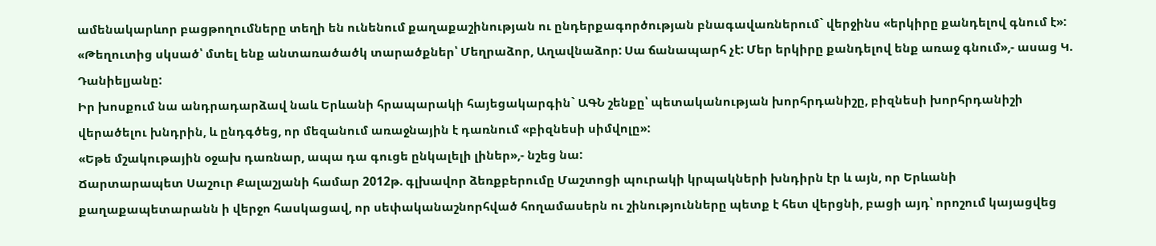ամենակարևոր բացթողումները տեղի են ունենում քաղաքաշինության ու ընդերքագործության բնագավառներում` վերջինս «երկիրը քանդելով գնում է»:
«Թեղուտից սկսած՝ մտել ենք անտառածածկ տարածքներ՝ Մեղրաձոր, Աղավնաձոր: Սա ճանապարհ չէ: Մեր երկիրը քանդելով ենք առաջ գնում»,- ասաց Կ. Դանիելյանը:
Իր խոսքում նա անդրադարձավ նաև Երևանի հրապարակի հայեցակարգին` ԱԳՆ շենքը՝ պետականության խորհրդանիշը, բիզնեսի խորհրդանիշի վերածելու խնդրին, և ընդգծեց, որ մեզանում առաջնային է դառնում «բիզնեսի սիմվոլը»:
«Եթե մշակութային օջախ դառնար, ապա դա գուցե ընկալելի լիներ»,- նշեց նա:
Ճարտարապետ Սաշուր Քալաշյանի համար 2012թ. գլխավոր ձեռքբերումը Մաշտոցի պուրակի կրպակների խնդիրն էր և այն, որ Երևանի քաղաքապետարանն ի վերջո հասկացավ, որ սեփականաշնորհված հողամասերն ու շինությունները պետք է հետ վերցնի, բացի այդ՝ որոշում կայացվեց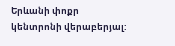Երևանի փոքր կենտրոնի վերաբերյալ: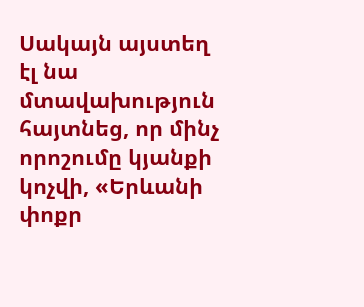Սակայն այստեղ էլ նա մտավախություն հայտնեց, որ մինչ որոշումը կյանքի կոչվի, «Երևանի փոքր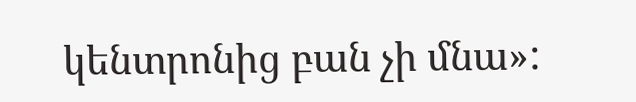կենտրոնից բան չի մնա»: